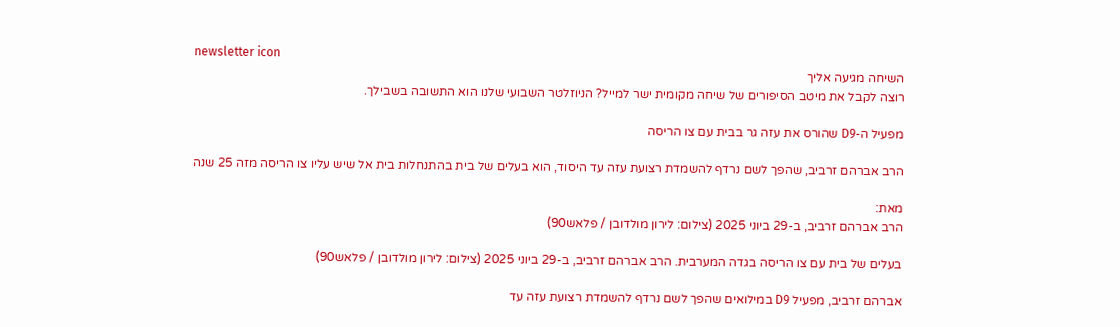newsletter icon
השיחה מגיעה אליך
רוצה לקבל את מיטב הסיפורים של שיחה מקומית ישר למייל? הניוזלטר השבועי שלנו הוא התשובה בשבילך.

מפעיל ה-D9 שהורס את עזה גר בבית עם צו הריסה

הרב אברהם זרביב, שהפך לשם נרדף להשמדת רצועת עזה עד היסוד, הוא בעלים של בית בהתנחלות בית אל שיש עליו צו הריסה מזה 25 שנה

מאת:
הרב אברהם זרביב, ב-29 ביוני 2025 (צילום: לירון מולדובן / פלאש90)

בעלים של בית עם צו הריסה בגדה המערבית. הרב אברהם זרביב, ב-29 ביוני 2025 (צילום: לירון מולדובן / פלאש90)

אברהם זרביב, מפעיל D9 במילואים שהפך לשם נרדף להשמדת רצועת עזה עד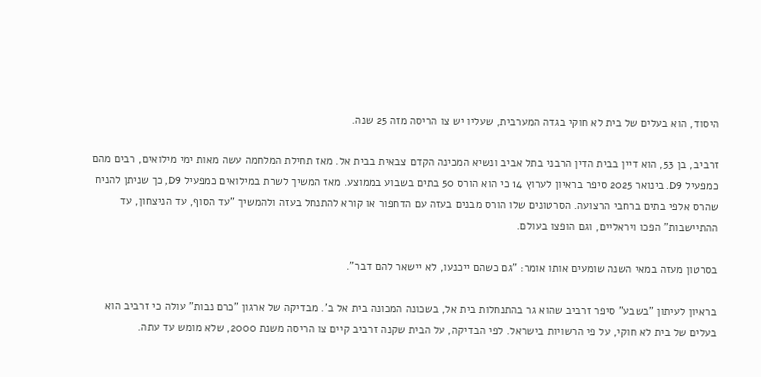היסוד, הוא בעלים של בית לא חוקי בגדה המערבית, שעליו יש צו הריסה מזה 25 שנה.

זרביב, בן 53, הוא דיין בבית הדין הרבני בתל אביב ונשיא המכינה הקדם צבאית בבית אל. מאז תחילת המלחמה עשה מאות ימי מילואים, רבים מהם כמפעיל D9. בינואר 2025 סיפר בראיון לערוץ 14 כי הוא הורס 50 בתים בשבוע בממוצע. מאז המשיך לשרת במילואים כמפעיל D9, כך שניתן להניח שהרס אלפי בתים ברחבי הרצועה. הסרטונים שלו הורס מבנים בעזה עם הדחפור או קורא להתנחל בעזה ולהמשיך "עד הסוף, עד הניצחון, עד ההתיישבות" הפכו ויראליים, וגם הופצו בעולם.

בסרטון מעזה במאי השנה שומעים אותו אומר: "גם כשהם ייכנעו, לא יישאר להם דבר".

בראיון לעיתון "בשבע" סיפר זרביב שהוא גר בהתנחלות בית אל, בשכונה המכונה בית אל ב'. מבדיקה של ארגון "כרם נבות" עולה כי זרביב הוא בעלים של בית לא חוקי, על פי הרשויות בישראל. לפי הבדיקה, על הבית שקנה זרביב קיים צו הריסה משנת 2000, שלא מומש עד עתה.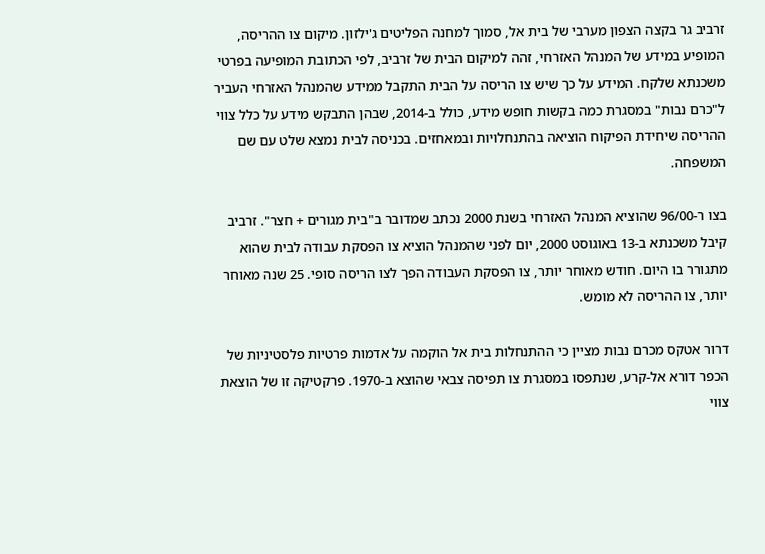זרביב גר בקצה הצפון מערבי של בית אל, סמוך למחנה הפליטים ג'ילזון. מיקום צו ההריסה, המופיע במידע של המנהל האזרחי, זהה למיקום הבית של זרביב, לפי הכתובת המופיעה בפרטי משכנתא שלקח. המידע על כך שיש צו הריסה על הבית התקבל ממידע שהמנהל האזרחי העביר ל"כרם נבות" במסגרת כמה בקשות חופש מידע, כולל ב-2014, שבהן התבקש מידע על כלל צווי ההריסה שיחידת הפיקוח הוציאה בהתנחלויות ובמאחזים. בכניסה לבית נמצא שלט עם שם המשפחה.

בצו ר-96/00 שהוציא המנהל האזרחי בשנת 2000 נכתב שמדובר ב"בית מגורים + חצר". זרביב קיבל משכנתא ב-13 באוגוסט 2000, יום לפני שהמנהל הוציא צו הפסקת עבודה לבית שהוא מתגורר בו היום. חודש מאוחר יותר, צו הפסקת העבודה הפך לצו הריסה סופי. 25 שנה מאוחר יותר, צו ההריסה לא מומש.

דרור אטקס מכרם נבות מציין כי ההתנחלות בית אל הוקמה על אדמות פרטיות פלסטיניות של הכפר דורא אל-קרע, שנתפסו במסגרת צו תפיסה צבאי שהוצא ב-1970. פרקטיקה זו של הוצאת צווי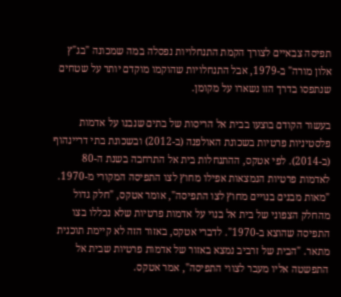תפיסה צבאיים לצורך הקמת התנחלויות נפסלה במה שמכונה "בג"ץ אלון מורה" ב-1979, אבל התנחלויות שהוקמו מוקדם יותר על שטחים שנתפסו בדרך הזו נשארו על מקומן.

בעשור הקודם בוצעו בבית אל הריסות של בתים שנבנו על אדמות פלסטיניות פרטיות בשכונת האולפנה (ב-2012) ובשכונת בתי דריינהוף (ב-2014). לפי אטקס, ההתנחלות בית אל התרחבה בשנת ה-80 לאדמות פרטיות הנמצאות אפילו מחוץ לצו התפיסה המקורי מ-1970. "מאות מבנים בנויים מחוץ לצו התפיסה", אומר אטקס, "חלק גדול מהחלק הצפוני של בית אל בנוי על אדמות פרטיות שלא נכללו בצו התפיסה שהוצא ב-1970". לדברי אטקס, באזור הזה לא קיימת תוכנית מתאר. "הבית של זרביב נמצא באזור של אדמות פרטיות שבית אל התפשטה אליו מעבר לצווי התפיסה", אמר אטקס.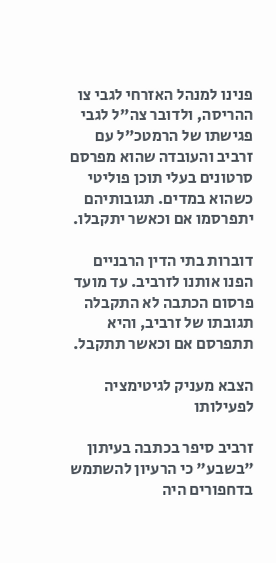פנינו למנהל האזרחי לגבי צו ההריסה, ולדובר צה"ל לגבי פגישתו של הרמטכ"ל עם זרביב והעובדה שהוא מפרסם סרטונים בעלי תוכן פוליטי כשהוא במדים. תגובותיהם יתפרסמו אם וכאשר יתקבלו.

דוברות בתי הדין הרבניים הפנו אותנו לזרביב. עד מועד פרסום הכתבה לא התקבלה תגובתו של זרביב, והיא תתפרסם אם וכאשר תתקבל.

הצבא מעניק לגיטימציה לפעילותו

זרביב סיפר בכתבה בעיתון "בשבע" כי הרעיון להשתמש בדחפורים היה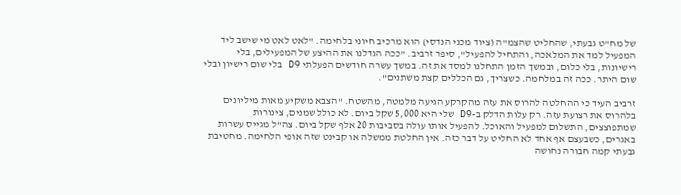של מח"ט גבעתי, שהחליט שהצמ"ה (ציוד מכני הנדסי) הוא מרכיב חיוני בלחימה. "לאט לאט מי שישב ליד המפעיל למד את המלאכה, והתחיל להפעיל", סיפר זרביב. "ככה הגדלנו את ההיצע של המפעילים, בלי רישיונות, בלי כלום, ובמשך הזמן התחלנו למסד את זה. במשך עשרה חודשים הפעלתי D9 בלי שום רישיון ובלי שום היתר. ככה זה במלחמה. כשצריך, גם הכללים קצת משתנים".

זרביב העיד כי ההחלטה להרוס את עזה מהקרקע הגיעה מלמטה, מהשטח. "הצבא משקיע מאות מיליונים בלהרוס את רצועת עזה. רק עלות הדלק ב-D9 שלי היא 5,000 שקל ביום. לא כולל שמנים, צינורות שמתפוצצים, התשלום למפעיל והאוכל. להפעיל אותו עולה בסביבות 20 אלף שקל ביום. צה"ל מגייס עשרות באגרים, כשבעצם אף אחד לא החליט על דבר כזה. אין החלטת ממשלה או קבינט שזה אופי הלחימה. מחטיבת גבעתי קמה חבורה נחושה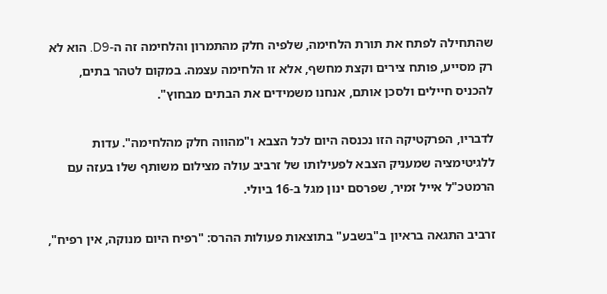שהתחילה לפתח את תורת הלחימה, שלפיה חלק מהתמרון והלחימה זה ה-D9. הוא לא רק מסייע, פותח צירים וקצת מחשף, אלא זו הלחימה עצמה. במקום לטהר בתים, להכניס חיילים ולסכן אותם, אנחנו משמידים את הבתים מבחוץ".

לדבריו, הפרקטיקה הזו נכנסה היום לכל הצבא ו"מהווה חלק מהלחימה". עדות ללגיטימציה שמעניק הצבא לפעילותו של זרביב עולה מצילום משותף שלו בעזה עם הרמטכ"ל אייל זמיר, שפרסם ינון מגל ב-16 ביולי.

זרביב התגאה בראיון ב"בשבע" בתוצאות פעולות ההרס: "רפיח היום מנוקה, אין רפיח",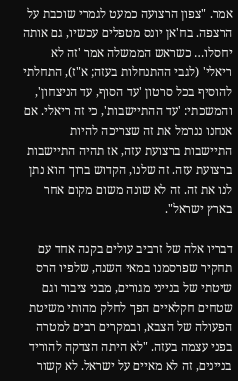אמר. "צפון הרצועה כמעט לגמרי שוכבת על הרצפה. בח'אן יונס מטפלים עכשיו, גם אותה יחסלו… כשראש הממשלה אמר 'זה לא ריאלי' (לגבי ההתנחלות בעזה; א"ז), התחלתי להוסיף בכל סרטון 'עד הסוף, עד הניצחון', והמשכתי: 'עד ההתיישבות', כי זה ריאלי. אם אנחנו ננרמל את זה שצריכה להיות התיישבות ברצועת עזה, אז תהיה התיישבות ברצועת עזה. זה שלנו, הקדוש ברוך הוא נתן לנו את זה. זה לא שונה משום מקום אחר בארץ ישראל".

דבריו אלה של זרביב עולים בקנה אחד עם תחקיר שפרסמנו במאי השנה, שלפיו הרס שיטתי של בנייני מגורים, מבני ציבור וגם שטחים חקלאיים הפך לחלק מהותי משיטת הפעולה של הצבא, ובמקרים רבים למטרה בפני עצמה בעזה. "לא היתה הצדקה להוריד בניינים, זה לא מאיים על ישראל. לא קשור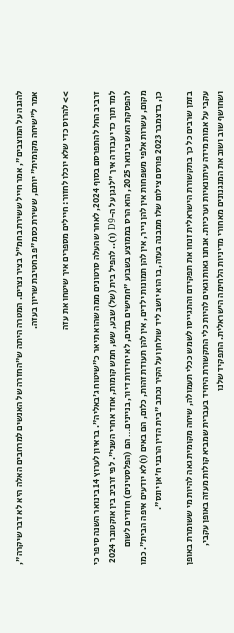להגנה על המוצבים", אמר חייל ששירת בחמ"ל בציר נצרים. המטרה היתה ש"החזרה של האנשים למרחבים האלה היא לא דבר שיקרה", אמר ל"שיחה מקומית" יותם, ששירת כסמ"פ בחטיבת שריון בעזה.

>> להרוס כדי שלא יוכלו לחזור: חיילים מספרים איך שיטחו את עזה

זרביב החל להתפרסם בסוף 2024, לאחר שהעלה סרטונים ממה שהוא תיאר כ"שיטוח ג'באליה". בראיון לערוץ 14 בינואר השנה סיפר כי למד תוך כדי עבודה איך "לנגן על ה-D9 (ו).. להפיל בית (של) שבע, שש, חמש קומות, אחד אחרי השני". לפי זרביב בין אוקטובר 2024 להפסקת האש בינואר 2025, הוא הרס בממוצע בשבוע "חמישים בתים, לא יחידות דיור, בניינים… הם (הפלסטינים) חוזרים לשום מקום, עשרות אלפי משפחות אין להן נייר, אין להן תמונות ילדים, אין להן תעודת זהות, כלום, הם באים (ו)לא יודעים איפה הבית". כמו כן, בדצמבר 2023 פורסם צילום שלו ממבנה בעזה, בו הוא יושב ליד שולחן ועל הקיר נכתב "בית הדין הרבני ח'אן יונס".

בזמן שרבים כל כך בתקשורת הישראלית זנחו את תפקידם והתגייסו לשמש ככלי תעמולה, שיחה מקומית גאה להיות מי ששומרת באופן עקבי על אמות מידה עיתונאיות וערכיות. אנחנו גאות וגאים להיות כלי התקשורת היחיד בעברית שמביא קולות מעזה באופן עקבי, ושחושף שוב ושוב את המנגנונים מאחורי מדיניות הלחימה הישראלית. התפקיד שלנו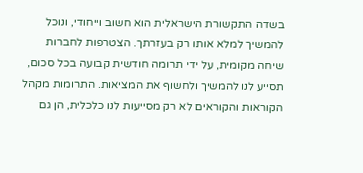בשדה התקשורת הישראלית הוא חשוב וייחודי, ונוכל להמשיך למלא אותו רק בעזרתך. הצטרפות לחברות שיחה מקומית, על ידי תרומה חודשית קבועה בכל סכום, תסייע לנו להמשיך ולחשוף את המציאות. התרומות מקהל הקוראות והקוראים לא רק מסייעות לנו כלכלית, הן גם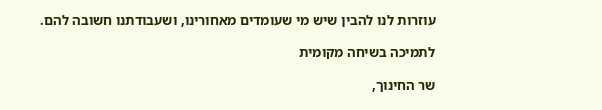עוזרות לנו להבין שיש מי שעומדים מאחורינו, ושעבודתנו חשובה להם.

לתמיכה בשיחה מקומית

שר החינוך,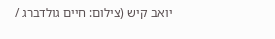יואב קיש (צילום: חיים גולדברג /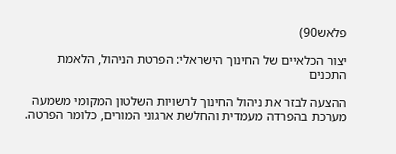פלאש90)

יצור הכלאיים של החינוך הישראלי: הפרטת הניהול, הלאמת התכנים

ההצעה לבזר את ניהול החינוך לרשויות השלטון המקומי משמעה מערכת בהפרדה מעמדית והחלשת ארגוני המורים, כלומר הפרטה.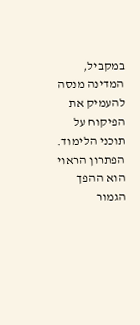במקביל, המדינה מנסה להעמיק את הפיקוח על תוכני הלימוד. הפתרון הראוי הוא ההפך הגמור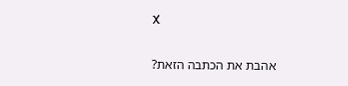X

אהבת את הכתבה הזאת?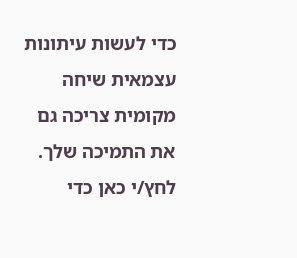כדי לעשות עיתונות עצמאית שיחה מקומית צריכה גם את התמיכה שלך. לחץ/י כאן כדי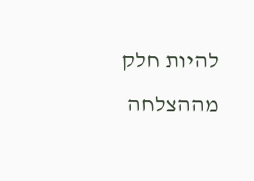להיות חלק מההצלחה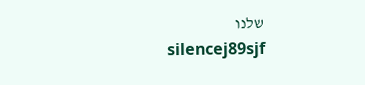שלנו
silencej89sjf